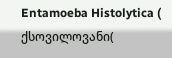Entamoeba Histolytica ( ქსოვილოვანი(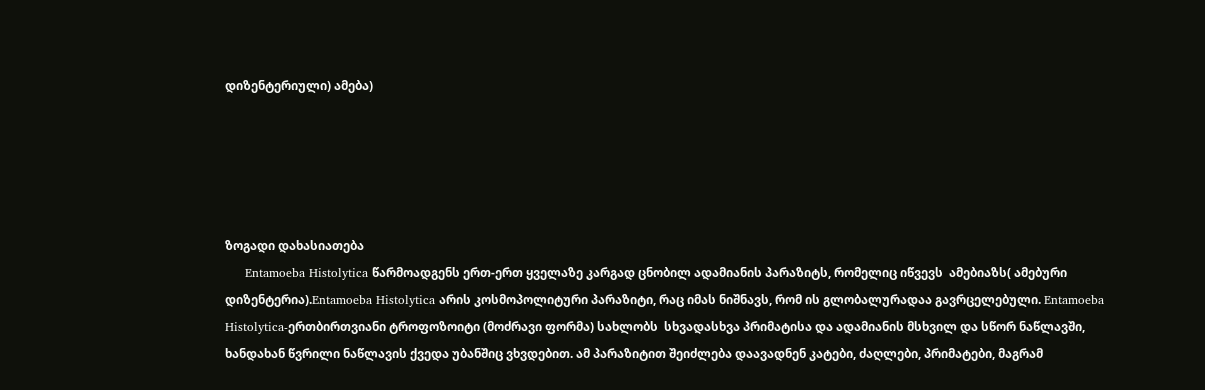დიზენტერიული) ამება)





ზოგადი დახასიათება
     Entamoeba Histolytica წარმოადგენს ერთ-ერთ ყველაზე კარგად ცნობილ ადამიანის პარაზიტს, რომელიც იწვევს  ამებიაზს( ამებური დიზენტერია).Entamoeba Histolytica არის კოსმოპოლიტური პარაზიტი, რაც იმას ნიშნავს, რომ ის გლობალურადაა გავრცელებული. Entamoeba Histolytica-ერთბირთვიანი ტროფოზოიტი (მოძრავი ფორმა) სახლობს  სხვადასხვა პრიმატისა და ადამიანის მსხვილ და სწორ ნაწლავში, ხანდახან წვრილი ნაწლავის ქვედა უბანშიც ვხვდებით. ამ პარაზიტით შეიძლება დაავადნენ კატები, ძაღლები, პრიმატები, მაგრამ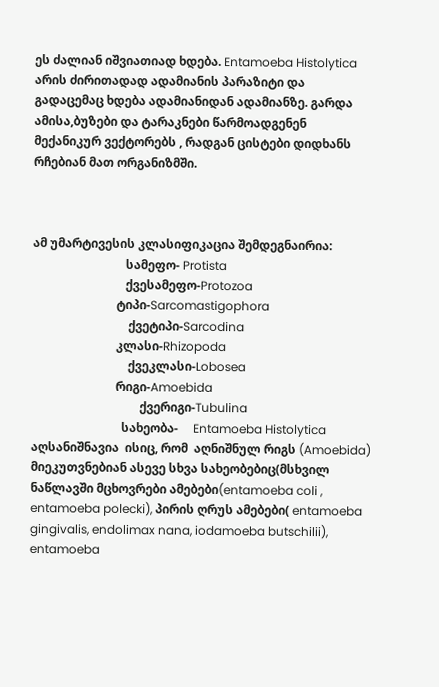ეს ძალიან იშვიათიად ხდება. Entamoeba Histolytica არის ძირითადად ადამიანის პარაზიტი და გადაცემაც ხდება ადამიანიდან ადამიანზე. გარდა ამისა,ბუზები და ტარაკნები წარმოადგენენ მექანიკურ ვექტორებს , რადგან ცისტები დიდხანს რჩებიან მათ ორგანიზმში.



ამ უმარტივესის კლასიფიკაცია შემდეგნაირია:
                               სამეფო- Protista
                               ქვესამეფო-Protozoa
                            ტიპი-Sarcomastigophora
                                ქვეტიპი-Sarcodina
                            კლასი-Rhizopoda
                                ქვეკლასი-Lobosea
                            რიგი-Amoebida
                                    ქვერიგი-Tubulina
                              სახეობა-     Entamoeba Histolytica
აღსანიშნავია  ისიც, რომ  აღნიშნულ რიგს (Amoebida) მიეკუთვნებიან ასევე სხვა სახეობებიც(მსხვილ ნაწლავში მცხოვრები ამებები(entamoeba coli , entamoeba polecki), პირის ღრუს ამებები( entamoeba gingivalis, endolimax nana, iodamoeba butschilii), entamoeba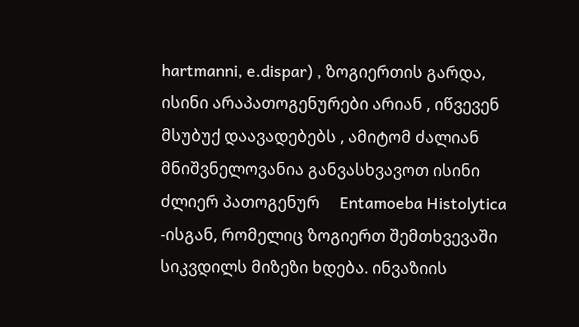hartmanni, e.dispar) , ზოგიერთის გარდა, ისინი არაპათოგენურები არიან , იწვევენ მსუბუქ დაავადებებს , ამიტომ ძალიან მნიშვნელოვანია განვასხვავოთ ისინი  ძლიერ პათოგენურ     Entamoeba Histolytica -ისგან, რომელიც ზოგიერთ შემთხვევაში სიკვდილს მიზეზი ხდება. ინვაზიის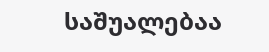საშუალებაა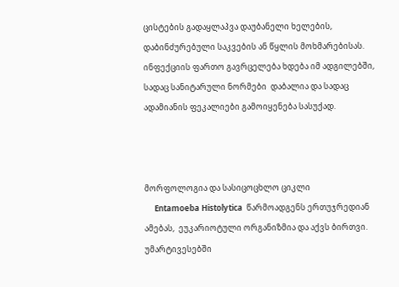ცისტების გადაყლაპვა დაუბანელი ხელების, დაბინძურებული საკვების ან წყლის მოხმარებისას. ინფექციის ფართო გავრცელება ხდება იმ ადგილებში, სადაც სანიტარული ნორმები  დაბალია და სადაც ადამიანის ფეკალიები გამოიყენება სასუქად.



მორფოლოგია და სასიცოცხლო ციკლი
     Entamoeba Histolytica  წარმოადგენს ერთუჯრედიან ამებას,  ეუკარიოტული ორგანიზმია და აქვს ბირთვი.  უმარტივესებში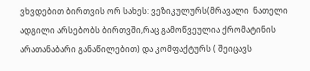ვხვდებით ბირთვის ორ სახეს: ვეზიკულურს(მრავალი  ნათელი ადგილი არსებობს ბირთვში,რაც გამოწვეულია ქრომატინის არათანაბარი განაწილებით) და კომფაქტურს ( შეიცავს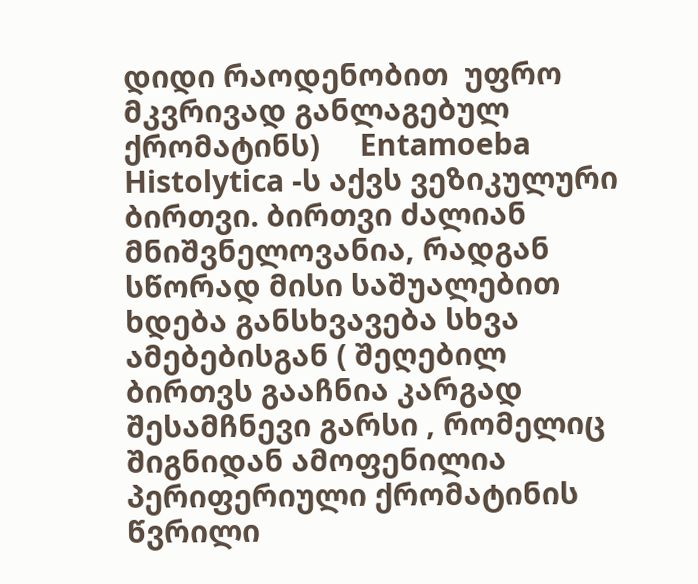დიდი რაოდენობით  უფრო მკვრივად განლაგებულ ქრომატინს)     Entamoeba Histolytica -ს აქვს ვეზიკულური ბირთვი. ბირთვი ძალიან მნიშვნელოვანია, რადგან სწორად მისი საშუალებით ხდება განსხვავება სხვა ამებებისგან ( შეღებილ ბირთვს გააჩნია კარგად შესამჩნევი გარსი , რომელიც შიგნიდან ამოფენილია პერიფერიული ქრომატინის წვრილი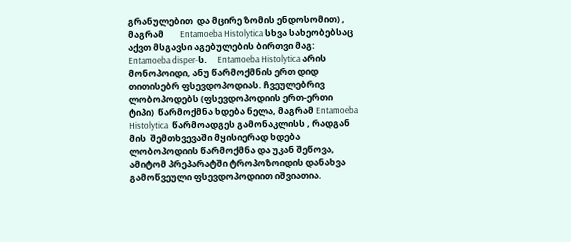გრანულებით  და მცირე ზომის ენდოსომით) , მაგრამ        Entamoeba Histolytica სხვა სახეობებსაც აქვთ მსგავსი აგებულების ბირთვი მაგ: Entamoeba disper-ს.     Entamoeba Histolytica არის მონოპოიდი, ანუ წარმოქმნის ერთ დიდ თითისებრ ფსევდოპოდიას. ჩვეულებრივ ლობოპოდებს (ფსევდოპოდიის ერთ-ერთი ტიპი)  წარმოქმნა ხდება ნელა, მაგრამ Entamoeba Histolytica  წარმოადგეს გამონაკლისს , რადგან  მის  შემთხვევაში მყისიერად ხდება ლობოპოდიის წარმოქმნა და უკან შეწოვა, ამიტომ პრეპარატში ტროპოზოიდის დანახვა გამოწვეული ფსევდოპოდიით იშვიათია.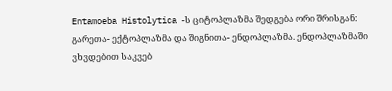Entamoeba Histolytica -ს ციტოპლაზმა შედგება ორი შრისგან: გარეთა- ექტოპლაზმა და შიგნითა- ენდოპლაზმა. ენდოპლაზმაში ვხვდებით საკვებ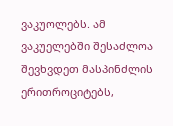ვაკუოლებს. ამ ვაკუელებში შესაძლოა შევხვდეთ მასპინძლის  ერითროციტებს,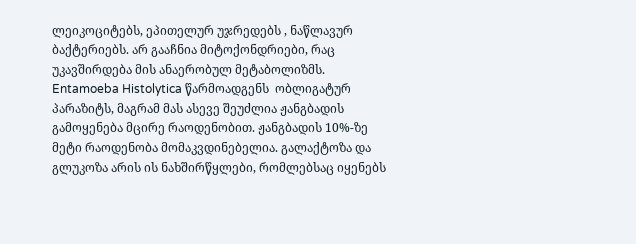ლეიკოციტებს, ეპითელურ უჯრედებს , ნაწლავურ ბაქტერიებს. არ გააჩნია მიტოქონდრიები, რაც უკავშირდება მის ანაერობულ მეტაბოლიზმს.     Entamoeba Histolytica წარმოადგენს  ობლიგატურ პარაზიტს, მაგრამ მას ასევე შეუძლია ჟანგბადის გამოყენება მცირე რაოდენობით. ჟანგბადის 10%-ზე მეტი რაოდენობა მომაკვდინებელია. გალაქტოზა და გლუკოზა არის ის ნახშირწყლები, რომლებსაც იყენებს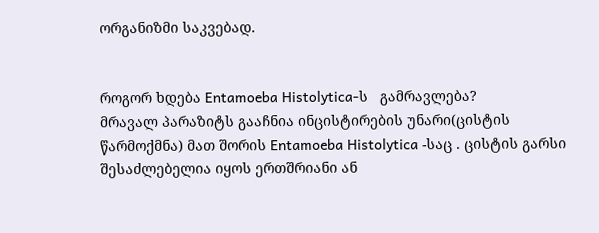ორგანიზმი საკვებად.


როგორ ხდება Entamoeba Histolytica-ს   გამრავლება?
მრავალ პარაზიტს გააჩნია ინცისტირების უნარი(ცისტის წარმოქმნა) მათ შორის Entamoeba Histolytica -საც . ცისტის გარსი შესაძლებელია იყოს ერთშრიანი ან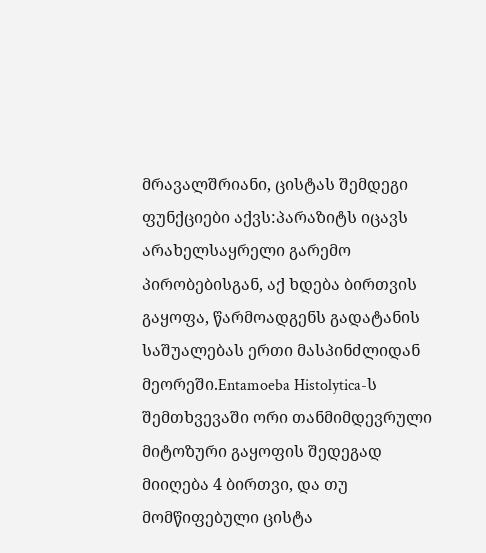მრავალშრიანი, ცისტას შემდეგი ფუნქციები აქვს:პარაზიტს იცავს არახელსაყრელი გარემო პირობებისგან, აქ ხდება ბირთვის გაყოფა, წარმოადგენს გადატანის საშუალებას ერთი მასპინძლიდან მეორეში.Entamoeba Histolytica-ს შემთხვევაში ორი თანმიმდევრული მიტოზური გაყოფის შედეგად მიიღება 4 ბირთვი, და თუ მომწიფებული ცისტა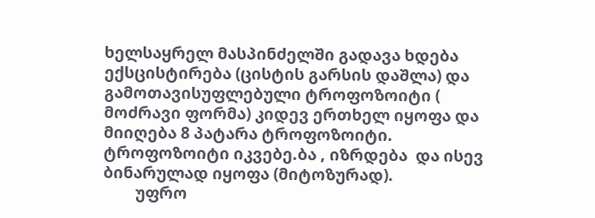ხელსაყრელ მასპინძელში გადავა ხდება ექსცისტირება (ცისტის გარსის დაშლა) და გამოთავისუფლებული ტროფოზოიტი ( მოძრავი ფორმა) კიდევ ერთხელ იყოფა და  მიიღება 8 პატარა ტროფოზოიტი. ტროფოზოიტი იკვებე.ბა , იზრდება  და ისევ ბინარულად იყოფა (მიტოზურად).
        უფრო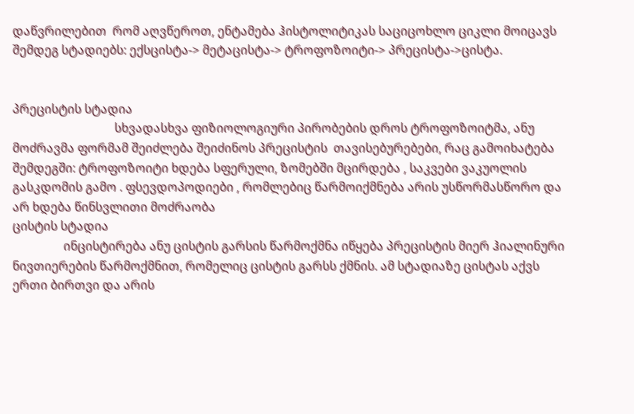დაწვრილებით  რომ აღვწეროთ, ენტამება ჰისტოლიტიკას საციცოხლო ციკლი მოიცავს შემდეგ სტადიებს: ექსცისტა-> მეტაცისტა-> ტროფოზოიტი-> პრეცისტა->ცისტა.


პრეცისტის სტადია
                                  სხვადასხვა ფიზიოლოგიური პირობების დროს ტროფოზოიტმა, ანუ მოძრავმა ფორმამ შეიძლება შეიძინოს პრეცისტის  თავისებურებები, რაც გამოიხატება შემდეგში: ტროფოზოიტი ხდება სფერული, ზომებში მცირდება , საკვები ვაკუოლის გასკდომის გამო . ფსევდოპოდიები , რომლებიც წარმოიქმნება არის უსწორმასწორო და  არ ხდება წინსვლითი მოძრაობა
ცისტის სტადია
                 ინცისტირება ანუ ცისტის გარსის წარმოქმნა იწყება პრეცისტის მიერ ჰიალინური ნივთიერების წარმოქმნით, რომელიც ცისტის გარსს ქმნის. ამ სტადიაზე ცისტას აქვს ერთი ბირთვი და არის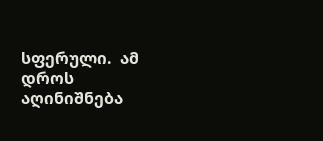სფერული.  ამ დროს აღინიშნება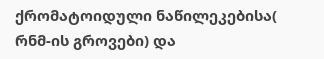ქრომატოიდული ნაწილეკებისა( რნმ-ის გროვები) და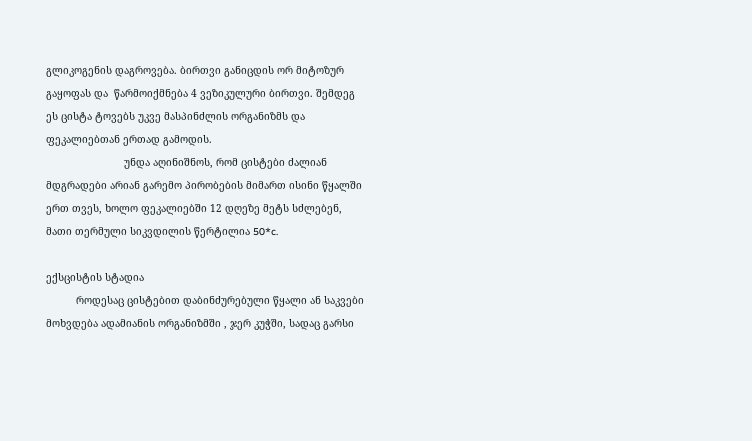გლიკოგენის დაგროვება. ბირთვი განიცდის ორ მიტოზურ გაყოფას და  წარმოიქმნება 4 ვეზიკულური ბირთვი. შემდეგ ეს ცისტა ტოვებს უკვე მასპინძლის ორგანიზმს და ფეკალიებთან ერთად გამოდის.
                          უნდა აღინიშნოს, რომ ცისტები ძალიან მდგრადები არიან გარემო პირობების მიმართ ისინი წყალში ერთ თვეს, ხოლო ფეკალიებში 12 დღეზე მეტს სძლებენ,  მათი თერმული სიკვდილის წერტილია 50*c.

ექსცისტის სტადია
          როდესაც ცისტებით დაბინძურებული წყალი ან საკვები მოხვდება ადამიანის ორგანიზმში , ჯერ კუჭში, სადაც გარსი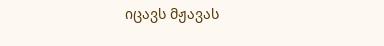იცავს მჟავას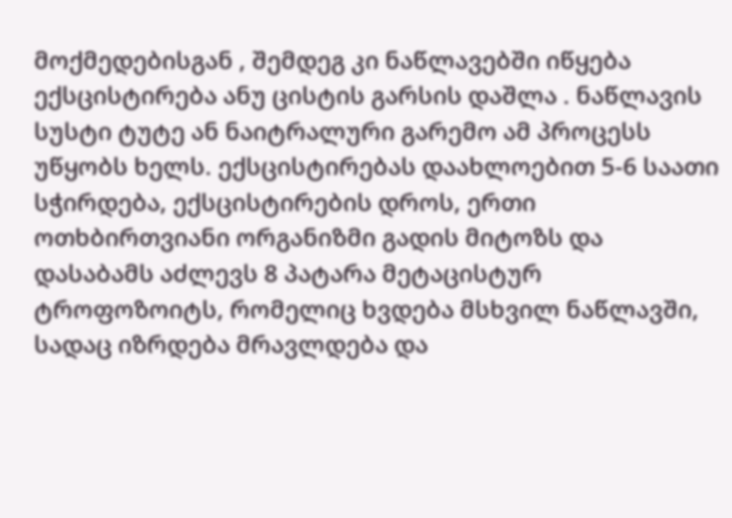მოქმედებისგან , შემდეგ კი ნაწლავებში იწყება ექსცისტირება ანუ ცისტის გარსის დაშლა . ნაწლავის სუსტი ტუტე ან ნაიტრალური გარემო ამ პროცესს უწყობს ხელს. ექსცისტირებას დაახლოებით 5-6 საათი სჭირდება, ექსცისტირების დროს, ერთი ოთხბირთვიანი ორგანიზმი გადის მიტოზს და დასაბამს აძლევს 8 პატარა მეტაცისტურ ტროფოზოიტს, რომელიც ხვდება მსხვილ ნაწლავში, სადაც იზრდება მრავლდება და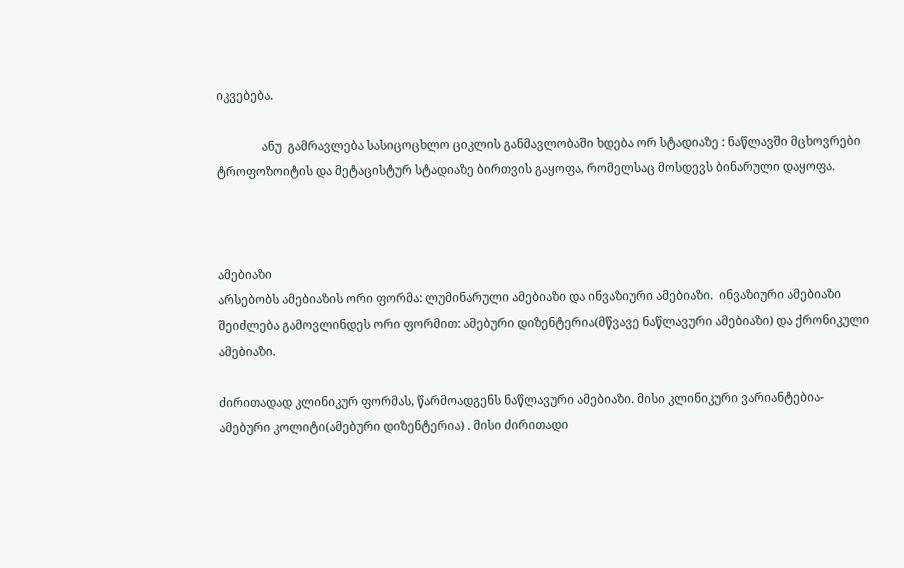იკვებება.

               ანუ  გამრავლება სასიცოცხლო ციკლის განმავლობაში ხდება ორ სტადიაზე : ნაწლავში მცხოვრები ტროფოზოიტის და მეტაცისტურ სტადიაზე ბირთვის გაყოფა, რომელსაც მოსდევს ბინარული დაყოფა.



ამებიაზი
არსებობს ამებიაზის ორი ფორმა: ლუმინარული ამებიაზი და ინვაზიური ამებიაზი.  ინვაზიური ამებიაზი შეიძლება გამოვლინდეს ორი ფორმით: ამებური დიზენტერია(მწვავე ნაწლავური ამებიაზი) და ქრონიკული ამებიაზი.

ძირითადად კლინიკურ ფორმას, წარმოადგენს ნაწლავური ამებიაზი. მისი კლინიკური ვარიანტებია- ამებური კოლიტი(ამებური დიზენტერია) . მისი ძირითადი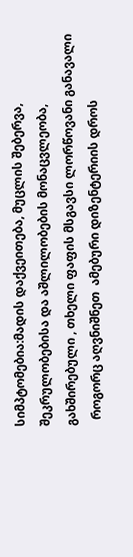სიმპტომებია:მადის დაქვეითება, მუცლის შებერვა, შეკრულობებისა და აშლილობების მონაცვლეობა, გახშირებული , თხელი ფაფის მსგავსი ლორწოვანი განავალი
  როგორც აღვნიშნეთ  ამებური დიზენტერიის დროს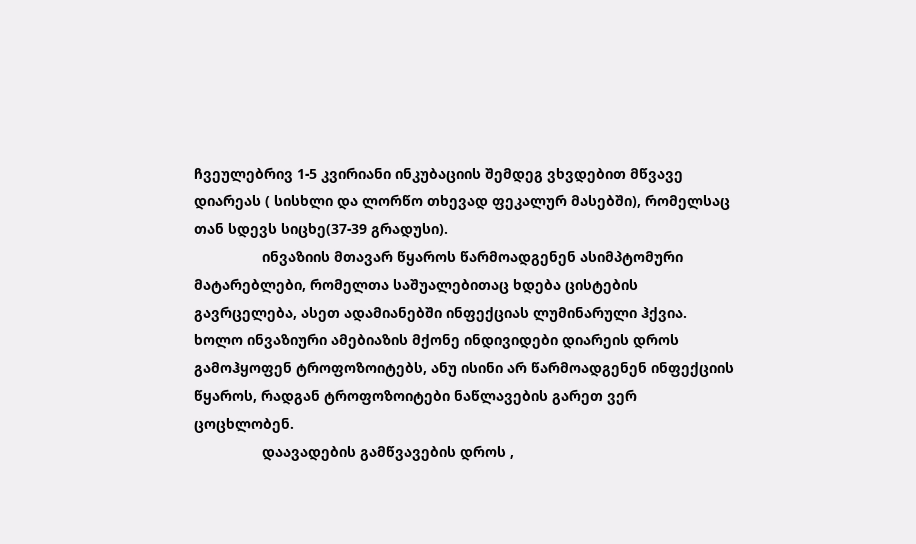ჩვეულებრივ 1-5 კვირიანი ინკუბაციის შემდეგ ვხვდებით მწვავე დიარეას ( სისხლი და ლორწო თხევად ფეკალურ მასებში), რომელსაც თან სდევს სიცხე(37-39 გრადუსი).
                 ინვაზიის მთავარ წყაროს წარმოადგენენ ასიმპტომური მატარებლები, რომელთა საშუალებითაც ხდება ცისტების გავრცელება, ასეთ ადამიანებში ინფექციას ლუმინარული ჰქვია. ხოლო ინვაზიური ამებიაზის მქონე ინდივიდები დიარეის დროს გამოჰყოფენ ტროფოზოიტებს, ანუ ისინი არ წარმოადგენენ ინფექციის წყაროს, რადგან ტროფოზოიტები ნაწლავების გარეთ ვერ ცოცხლობენ.
                 დაავადების გამწვავების დროს ,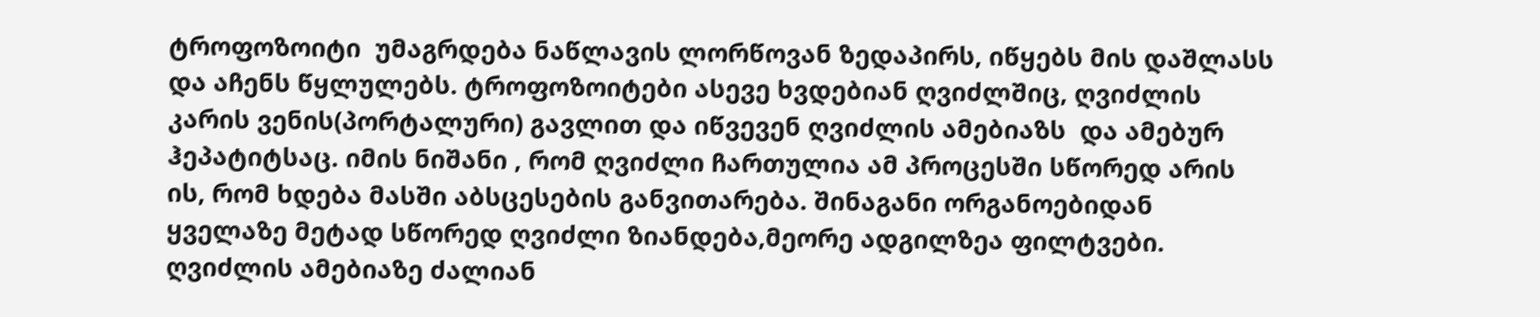ტროფოზოიტი  უმაგრდება ნაწლავის ლორწოვან ზედაპირს, იწყებს მის დაშლასს და აჩენს წყლულებს. ტროფოზოიტები ასევე ხვდებიან ღვიძლშიც, ღვიძლის კარის ვენის(პორტალური) გავლით და იწვევენ ღვიძლის ამებიაზს  და ამებურ ჰეპატიტსაც. იმის ნიშანი , რომ ღვიძლი ჩართულია ამ პროცესში სწორედ არის ის, რომ ხდება მასში აბსცესების განვითარება. შინაგანი ორგანოებიდან ყველაზე მეტად სწორედ ღვიძლი ზიანდება,მეორე ადგილზეა ფილტვები. ღვიძლის ამებიაზე ძალიან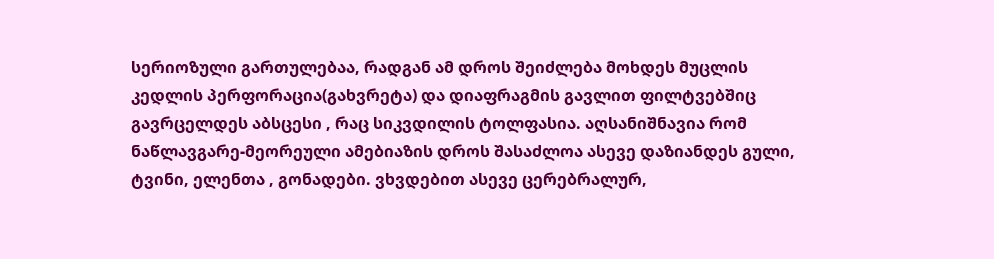სერიოზული გართულებაა, რადგან ამ დროს შეიძლება მოხდეს მუცლის კედლის პერფორაცია(გახვრეტა) და დიაფრაგმის გავლით ფილტვებშიც გავრცელდეს აბსცესი , რაც სიკვდილის ტოლფასია. აღსანიშნავია რომ ნაწლავგარე-მეორეული ამებიაზის დროს შასაძლოა ასევე დაზიანდეს გული, ტვინი, ელენთა , გონადები. ვხვდებით ასევე ცერებრალურ,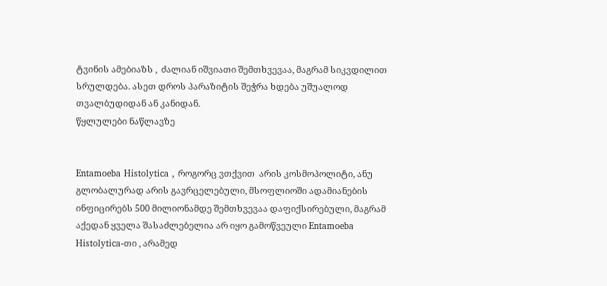ტვინის ამებიაზს ,  ძალიან იშვიათი შემთხვევაა, მაგრამ სიკვდილით სრულდება. ასეთ დროს პარაზიტის შეჭრა ხდება უშუალოდ თვალბუდიდან ან კანიდან.
წყლულები ნაწლავზე


Entamoeba Histolytica , როგორც ვთქვით  არის კოსმოპოლიტი, ანუ გლობალურად არის გავრცელებული, მსოფლიოში ადამიანების ინფიცირებს 500 მილიონამდე შემთხვევაა დაფიქსირებული, მაგრამ აქედან ყველა შასაძლებელია არ იყო გამოწვეული Entamoeba Histolytica-თი , არამედ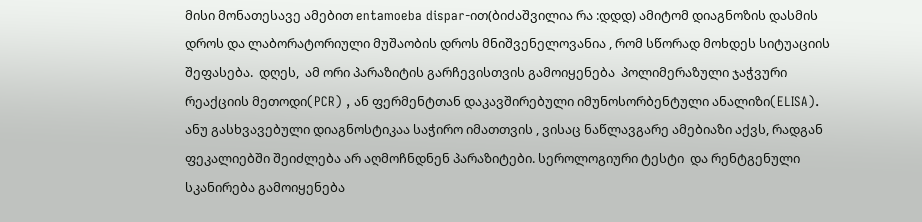მისი მონათესავე ამებით entamoeba dispar-ით(ბიძაშვილია რა :დდდ) ამიტომ დიაგნოზის დასმის დროს და ლაბორატორიული მუშაობის დროს მნიშვენელოვანია , რომ სწორად მოხდეს სიტუაციის შეფასება.  დღეს,  ამ ორი პარაზიტის გარჩევისთვის გამოიყენება  პოლიმერაზული ჯაჭვური რეაქციის მეთოდი(PCR) , ან ფერმენტთან დაკავშირებული იმუნოსორბენტული ანალიზი(ELISA). ანუ გასხვავებული დიაგნოსტიკაა საჭირო იმათთვის , ვისაც ნაწლავგარე ამებიაზი აქვს, რადგან ფეკალიებში შეიძლება არ აღმოჩნდნენ პარაზიტები. სეროლოგიური ტესტი  და რენტგენული სკანირება გამოიყენება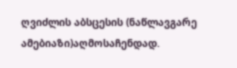ღვიძლის აბსცესის (ნაწლავგარე ამებიაზი)აღმოსაჩენდად.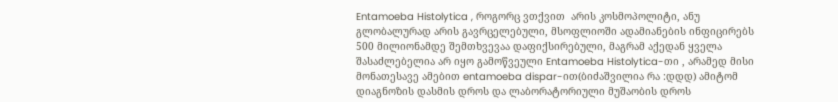Entamoeba Histolytica , როგორც ვთქვით  არის კოსმოპოლიტი, ანუ გლობალურად არის გავრცელებული, მსოფლიოში ადამიანების ინფიცირებს 500 მილიონამდე შემთხვევაა დაფიქსირებული, მაგრამ აქედან ყველა შასაძლებელია არ იყო გამოწვეული Entamoeba Histolytica-თი , არამედ მისი მონათესავე ამებით entamoeba dispar-ით(ბიძაშვილია რა :დდდ) ამიტომ დიაგნოზის დასმის დროს და ლაბორატორიული მუშაობის დროს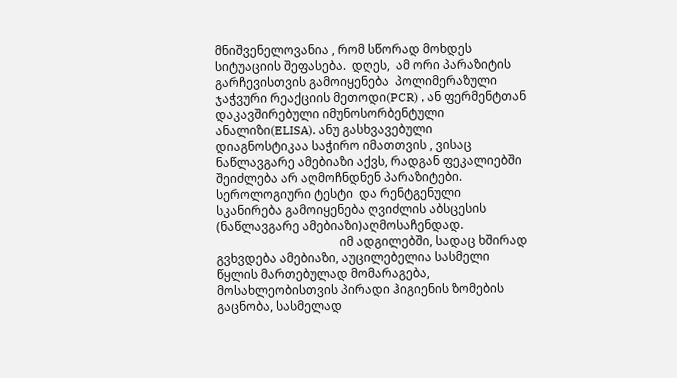მნიშვენელოვანია , რომ სწორად მოხდეს სიტუაციის შეფასება.  დღეს,  ამ ორი პარაზიტის გარჩევისთვის გამოიყენება  პოლიმერაზული ჯაჭვური რეაქციის მეთოდი(PCR) , ან ფერმენტთან დაკავშირებული იმუნოსორბენტული ანალიზი(ELISA). ანუ გასხვავებული დიაგნოსტიკაა საჭირო იმათთვის , ვისაც ნაწლავგარე ამებიაზი აქვს, რადგან ფეკალიებში შეიძლება არ აღმოჩნდნენ პარაზიტები. სეროლოგიური ტესტი  და რენტგენული სკანირება გამოიყენება ღვიძლის აბსცესის (ნაწლავგარე ამებიაზი)აღმოსაჩენდად.
                                         იმ ადგილებში, სადაც ხშირად გვხვდება ამებიაზი, აუცილებელია სასმელი წყლის მართებულად მომარაგება, მოსახლეობისთვის პირადი ჰიგიენის ზომების გაცნობა, სასმელად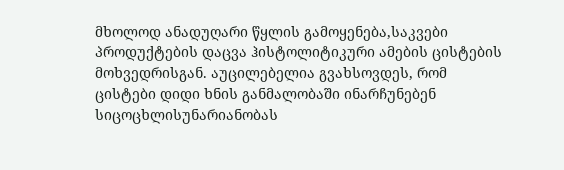მხოლოდ ანადუღარი წყლის გამოყენება,საკვები პროდუქტების დაცვა ჰისტოლიტიკური ამების ცისტების მოხვედრისგან. აუცილებელია გვახსოვდეს, რომ ცისტები დიდი ხნის განმალობაში ინარჩუნებენ სიცოცხლისუნარიანობას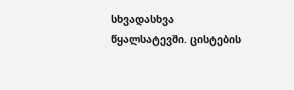სხვადასხვა წყალსატევში. ცისტების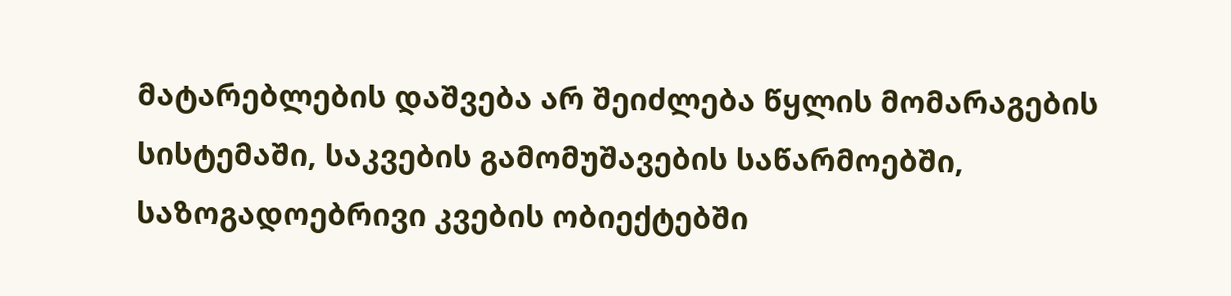მატარებლების დაშვება არ შეიძლება წყლის მომარაგების სისტემაში, საკვების გამომუშავების საწარმოებში, საზოგადოებრივი კვების ობიექტებში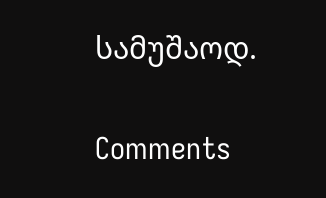სამუშაოდ.

Comments